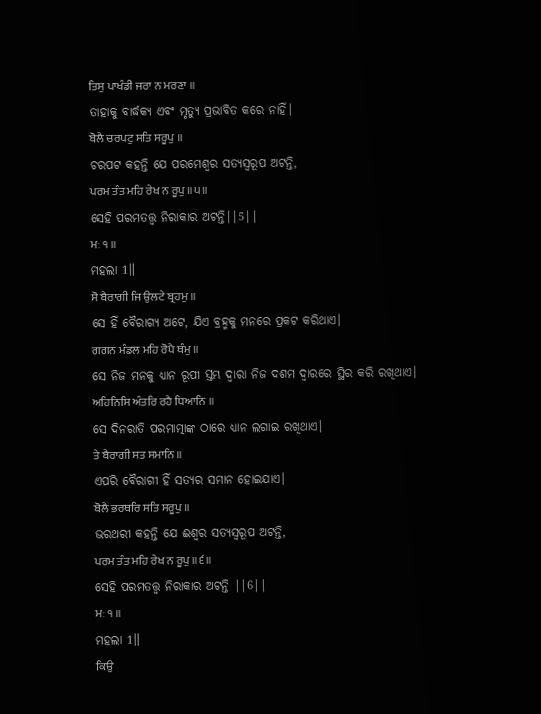ਤਿਸੁ ਪਾਖੰਡੀ ਜਰਾ ਨ ਮਰਣਾ ॥
ତାହାକୁ ବାର୍ଦ୍ଧକ୍ୟ ଏବଂ ମୃତ୍ୟୁ ପ୍ରଭାବିତ କରେ ନାହିଁ।
ਬੋਲੈ ਚਰਪਟੁ ਸਤਿ ਸਰੂਪੁ ॥
ଚରପଟ କହନ୍ତି ଯେ ପରମେଶ୍ଵର ସତ୍ୟସ୍ଵରୂପ ଅଟନ୍ତି,
ਪਰਮ ਤੰਤ ਮਹਿ ਰੇਖ ਨ ਰੂਪੁ ॥੫॥
ସେହି ପରମତତ୍ତ୍ଵ ନିରାକାର ଅଟନ୍ତି||5||
ਮਃ ੧ ॥
ମହଲା 1॥
ਸੋ ਬੈਰਾਗੀ ਜਿ ਉਲਟੇ ਬ੍ਰਹਮੁ ॥
ସେ ହିଁ ବୈରାଗ୍ୟ ଅଟେ, ଯିଏ ବ୍ରହ୍ମକୁ ମନରେ ପ୍ରକଟ କରିଥାଏ।
ਗਗਨ ਮੰਡਲ ਮਹਿ ਰੋਪੈ ਥੰਮੁ ॥
ସେ ନିଜ ମନକୁ ଧ୍ୟାନ ରୂପୀ ସ୍ତମ୍ଭ ଦ୍ଵାରା ନିଜ ଦଶମ ଦ୍ଵାରରେ ସ୍ଥିର କରି ରଖିଥାଏ।
ਅਹਿਨਿਸਿ ਅੰਤਰਿ ਰਹੈ ਧਿਆਨਿ ॥
ସେ ଦିନରାତି ପରମାତ୍ମାଙ୍କ ଠାରେ ଧ୍ୟାନ ଲଗାଇ ରଖିଥାଏ।
ਤੇ ਬੈਰਾਗੀ ਸਤ ਸਮਾਨਿ ॥
ଏପରି ବୈରାଗୀ ହିଁ ସତ୍ୟର ସମାନ ହୋଇଯାଏ।
ਬੋਲੈ ਭਰਥਰਿ ਸਤਿ ਸਰੂਪੁ ॥
ଭରଥରୀ କହନ୍ତି ଯେ ଈଶ୍ଵର ସତ୍ୟସ୍ଵରୂପ ଅଟନ୍ତି,
ਪਰਮ ਤੰਤ ਮਹਿ ਰੇਖ ਨ ਰੂਪੁ ॥੬॥
ସେହି ପରମତତ୍ତ୍ଵ ନିରାକାର ଅଟନ୍ତି ||6||
ਮਃ ੧ ॥
ମହଲା 1॥
ਕਿਉ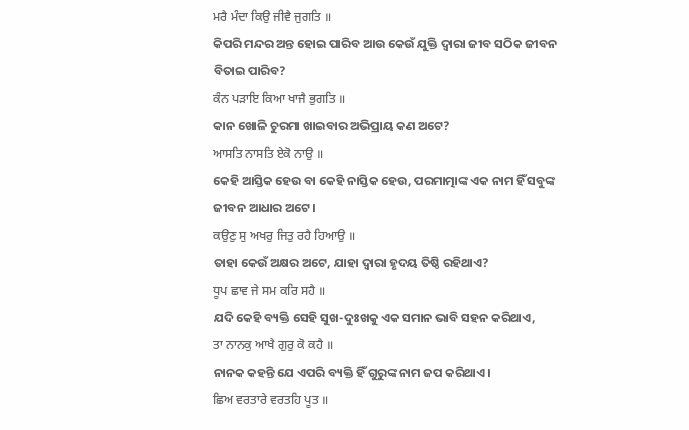ਮਰੈ ਮੰਦਾ ਕਿਉ ਜੀਵੈ ਜੁਗਤਿ ॥
କିପରି ମନ୍ଦର ଅନ୍ତ ହୋଇ ପାରିବ ଆଉ କେଉଁ ଯୁକ୍ତି ଦ୍ଵାରା ଜୀବ ସଠିକ ଜୀବନ ବିତାଇ ପାରିବ?
ਕੰਨ ਪੜਾਇ ਕਿਆ ਖਾਜੈ ਭੁਗਤਿ ॥
କାନ ଖୋଳି ଚୁରମା ଖାଇବାର ଅଭିପ୍ରାୟ କଣ ଅଟେ?
ਆਸਤਿ ਨਾਸਤਿ ਏਕੋ ਨਾਉ ॥
କେହି ଆସ୍ତିକ ହେଉ ବା କେହି ନାସ୍ତିକ ହେଉ, ପରମାତ୍ମାଙ୍କ ଏକ ନାମ ହିଁ ସବୁଙ୍କ ଜୀବନ ଆଧାର ଅଟେ।
ਕਉਣੁ ਸੁ ਅਖਰੁ ਜਿਤੁ ਰਹੈ ਹਿਆਉ ॥
ତାହା କେଉଁ ଅକ୍ଷର ଅଟେ, ଯାହା ଦ୍ଵାରା ହୃଦୟ ତିଷ୍ଠି ରହିଥାଏ?
ਧੂਪ ਛਾਵ ਜੇ ਸਮ ਕਰਿ ਸਹੈ ॥
ଯଦି କେହି ବ୍ୟକ୍ତି ସେହି ସୁଖ-ଦୁଃଖକୁ ଏକ ସମାନ ଭାବି ସହନ କରିଥାଏ,
ਤਾ ਨਾਨਕੁ ਆਖੈ ਗੁਰੁ ਕੋ ਕਹੈ ॥
ନାନକ କହନ୍ତି ଯେ ଏପରି ବ୍ୟକ୍ତି ହିଁ ଗୁରୁଙ୍କ ନାମ ଜପ କରିଥାଏ।
ਛਿਅ ਵਰਤਾਰੇ ਵਰਤਹਿ ਪੂਤ ॥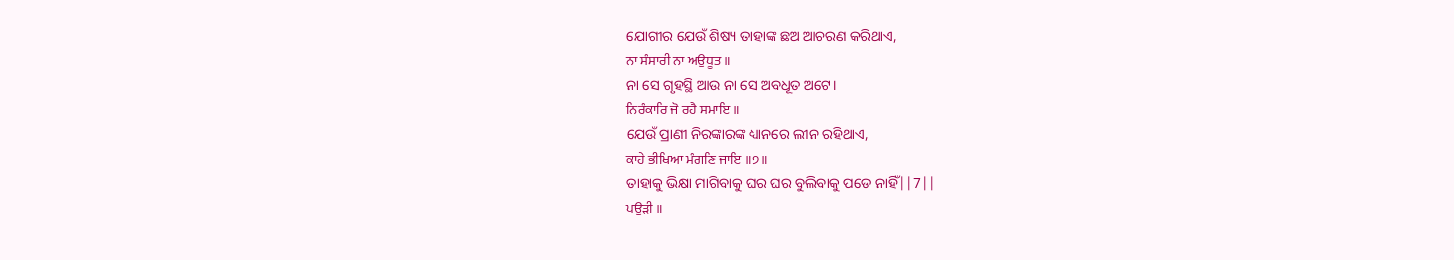ଯୋଗୀର ଯେଉଁ ଶିଷ୍ୟ ତାହାଙ୍କ ଛଅ ଆଚରଣ କରିଥାଏ,
ਨਾ ਸੰਸਾਰੀ ਨਾ ਅਉਧੂਤ ॥
ନା ସେ ଗୃହସ୍ଥି ଆଉ ନା ସେ ଅବଧୂତ ଅଟେ।
ਨਿਰੰਕਾਰਿ ਜੋ ਰਹੈ ਸਮਾਇ ॥
ଯେଉଁ ପ୍ରାଣୀ ନିରଙ୍କାରଙ୍କ ଧ୍ୟାନରେ ଲୀନ ରହିଥାଏ,
ਕਾਹੇ ਭੀਖਿਆ ਮੰਗਣਿ ਜਾਇ ॥੭॥
ତାହାକୁ ଭିକ୍ଷା ମାଗିବାକୁ ଘର ଘର ବୁଲିବାକୁ ପଡେ ନାହିଁ||7||
ਪਉੜੀ ॥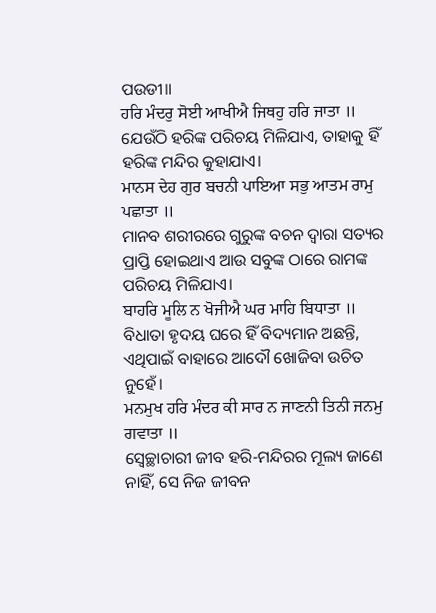ପଉଡୀ॥
ਹਰਿ ਮੰਦਰੁ ਸੋਈ ਆਖੀਐ ਜਿਥਹੁ ਹਰਿ ਜਾਤਾ ॥
ଯେଉଁଠି ହରିଙ୍କ ପରିଚୟ ମିଳିଯାଏ, ତାହାକୁ ହିଁ ହରିଙ୍କ ମନ୍ଦିର କୁହାଯାଏ।
ਮਾਨਸ ਦੇਹ ਗੁਰ ਬਚਨੀ ਪਾਇਆ ਸਭੁ ਆਤਮ ਰਾਮੁ ਪਛਾਤਾ ॥
ମାନବ ଶରୀରରେ ଗୁରୁଙ୍କ ବଚନ ଦ୍ଵାରା ସତ୍ୟର ପ୍ରାପ୍ତି ହୋଇଥାଏ ଆଉ ସବୁଙ୍କ ଠାରେ ରାମଙ୍କ ପରିଚୟ ମିଳିଯାଏ।
ਬਾਹਰਿ ਮੂਲਿ ਨ ਖੋਜੀਐ ਘਰ ਮਾਹਿ ਬਿਧਾਤਾ ॥
ବିଧାତା ହୃଦୟ ଘରେ ହିଁ ବିଦ୍ୟମାନ ଅଛନ୍ତି, ଏଥିପାଇଁ ବାହାରେ ଆଦୌ ଖୋଜିବା ଉଚିତ ନୁହେଁ।
ਮਨਮੁਖ ਹਰਿ ਮੰਦਰ ਕੀ ਸਾਰ ਨ ਜਾਣਨੀ ਤਿਨੀ ਜਨਮੁ ਗਵਾਤਾ ॥
ସ୍ଵେଚ୍ଛାଚାରୀ ଜୀବ ହରି-ମନ୍ଦିରର ମୂଲ୍ୟ ଜାଣେ ନାହିଁ, ସେ ନିଜ ଜୀବନ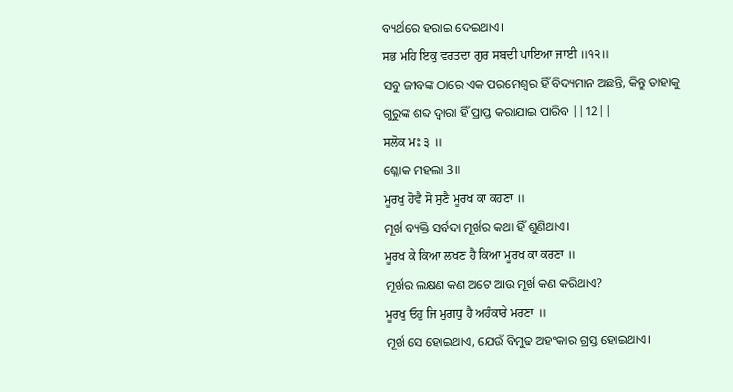ବ୍ୟର୍ଥରେ ହରାଇ ଦେଇଥାଏ।
ਸਭ ਮਹਿ ਇਕੁ ਵਰਤਦਾ ਗੁਰ ਸਬਦੀ ਪਾਇਆ ਜਾਈ ॥੧੨॥
ସବୁ ଜୀବଙ୍କ ଠାରେ ଏକ ପରମେଶ୍ଵର ହିଁ ବିଦ୍ୟମାନ ଅଛନ୍ତି, କିନ୍ତୁ ତାହାକୁ ଗୁରୁଙ୍କ ଶବ୍ଦ ଦ୍ଵାରା ହିଁ ପ୍ରାପ୍ତ କରାଯାଇ ପାରିବ ||12||
ਸਲੋਕ ਮਃ ੩ ॥
ଶ୍ଳୋକ ମହଲା 3॥
ਮੂਰਖੁ ਹੋਵੈ ਸੋ ਸੁਣੈ ਮੂਰਖ ਕਾ ਕਹਣਾ ॥
ମୂର୍ଖ ବ୍ୟକ୍ତି ସର୍ବଦା ମୂର୍ଖର କଥା ହିଁ ଶୁଣିଥାଏ।
ਮੂਰਖ ਕੇ ਕਿਆ ਲਖਣ ਹੈ ਕਿਆ ਮੂਰਖ ਕਾ ਕਰਣਾ ॥
ମୂର୍ଖର ଲକ୍ଷଣ କଣ ଅଟେ ଆଉ ମୂର୍ଖ କଣ କରିଥାଏ?
ਮੂਰਖੁ ਓਹੁ ਜਿ ਮੁਗਧੁ ਹੈ ਅਹੰਕਾਰੇ ਮਰਣਾ ॥
ମୂର୍ଖ ସେ ହୋଇଥାଏ, ଯେଉଁ ବିମୁଢ ଅହଂକାର ଗ୍ରସ୍ତ ହୋଇଥାଏ।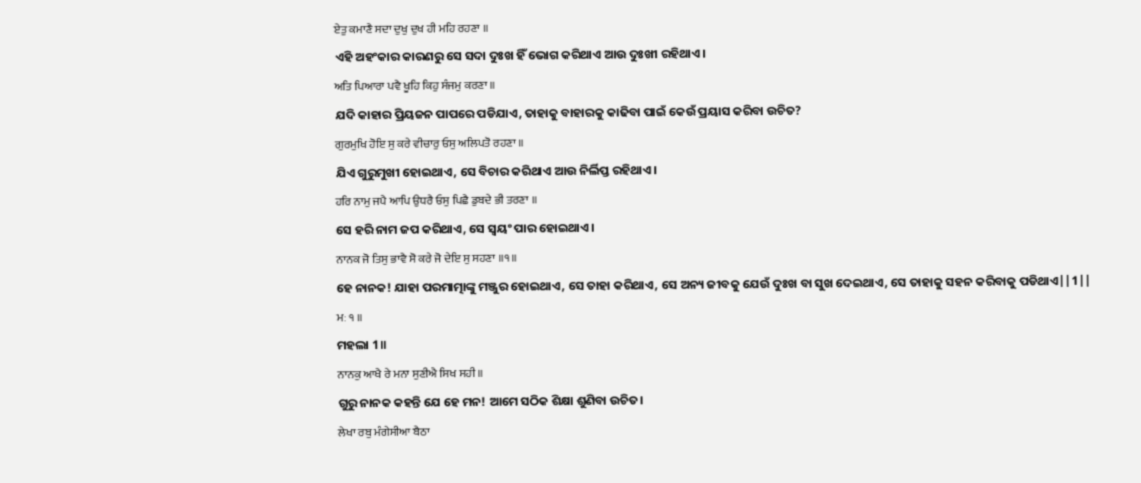ਏਤੁ ਕਮਾਣੈ ਸਦਾ ਦੁਖੁ ਦੁਖ ਹੀ ਮਹਿ ਰਹਣਾ ॥
ଏହି ଅହଂକାର କାରଣରୁ ସେ ସଦା ଦୁଃଖ ହିଁ ଭୋଗ କରିଥାଏ ଆଉ ଦୁଃଖୀ ରହିଥାଏ।
ਅਤਿ ਪਿਆਰਾ ਪਵੈ ਖੂਹਿ ਕਿਹੁ ਸੰਜਮੁ ਕਰਣਾ ॥
ଯଦି କାହାର ପ୍ରିୟଜନ ପାପରେ ପଡିଯାଏ, ତାହାକୁ ବାହାରକୁ କାଢିବା ପାଇଁ କେଉଁ ପ୍ରୟାସ କରିବା ଉଚିତ?
ਗੁਰਮੁਖਿ ਹੋਇ ਸੁ ਕਰੇ ਵੀਚਾਰੁ ਓਸੁ ਅਲਿਪਤੋ ਰਹਣਾ ॥
ଯିଏ ଗୁରୁମୁଖୀ ହୋଇଥାଏ, ସେ ବିଚାର କରିଥାଏ ଆଉ ନିର୍ଲିପ୍ତ ରହିଥାଏ।
ਹਰਿ ਨਾਮੁ ਜਪੈ ਆਪਿ ਉਧਰੈ ਓਸੁ ਪਿਛੈ ਡੁਬਦੇ ਭੀ ਤਰਣਾ ॥
ସେ ହରି ନାମ ଜପ କରିଥାଏ, ସେ ସ୍ଵୟଂ ପାର ହୋଇଥାଏ।
ਨਾਨਕ ਜੋ ਤਿਸੁ ਭਾਵੈ ਸੋ ਕਰੇ ਜੋ ਦੇਇ ਸੁ ਸਹਣਾ ॥੧॥
ହେ ନାନକ! ଯାହା ପରମାତ୍ମାଙ୍କୁ ମଞ୍ଜୁର ହୋଇଥାଏ, ସେ ତାହା କରିଥାଏ, ସେ ଅନ୍ୟ ଜୀବକୁ ଯେଉଁ ଦୁଃଖ ବା ସୁଖ ଦେଇଥାଏ, ସେ ତାହାକୁ ସହନ କରିବାକୁ ପଡିଥାଏ||1||
ਮਃ ੧ ॥
ମହଲା 1॥
ਨਾਨਕੁ ਆਖੈ ਰੇ ਮਨਾ ਸੁਣੀਐ ਸਿਖ ਸਹੀ ॥
ଗୁରୁ ନାନକ କହନ୍ତି ଯେ ହେ ମନ! ଆମେ ସଠିକ ଶିକ୍ଷା ଶୁଣିବା ଉଚିତ।
ਲੇਖਾ ਰਬੁ ਮੰਗੇਸੀਆ ਬੈਠਾ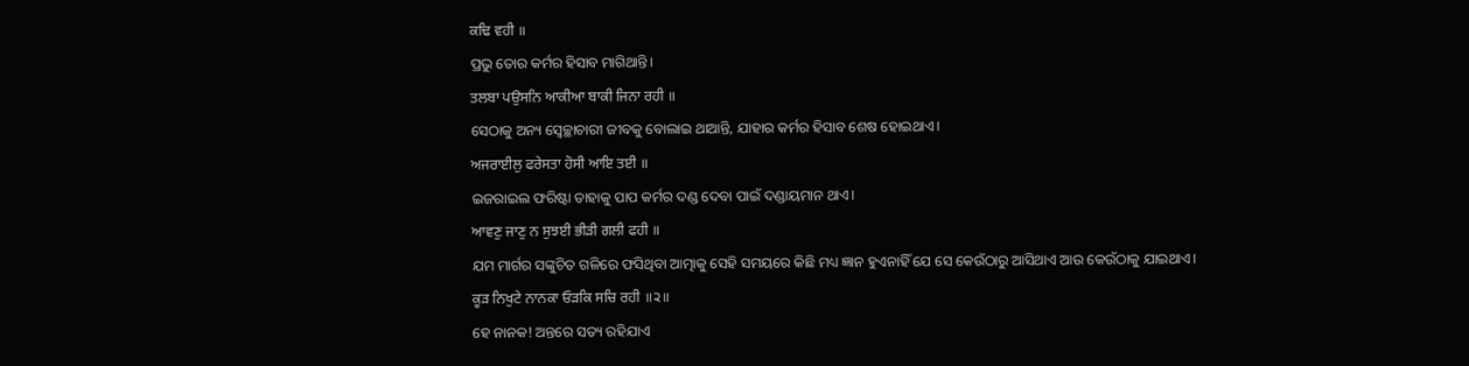ਕਢਿ ਵਹੀ ॥
ପ୍ରଭୁ ତୋର କର୍ମର ହିସାବ ମାଗିଥାନ୍ତି।
ਤਲਬਾ ਪਉਸਨਿ ਆਕੀਆ ਬਾਕੀ ਜਿਨਾ ਰਹੀ ॥
ସେଠାକୁ ଅନ୍ୟ ସ୍ଵେଚ୍ଛାଚାରୀ ଜୀବକୁ ବୋଲାଇ ଥାଆନ୍ତି, ଯାହାର କର୍ମର ହିସାବ ଶେଷ ହୋଇଥାଏ।
ਅਜਰਾਈਲੁ ਫਰੇਸਤਾ ਹੋਸੀ ਆਇ ਤਈ ॥
ଇଜରାଇଲ ଫରିଷ୍ଟା ତାହାକୁ ପାପ କର୍ମର ଦଣ୍ଡ ଦେବା ପାଇଁ ଦଣ୍ଡାୟମାନ ଥାଏ।
ਆਵਣੁ ਜਾਣੁ ਨ ਸੁਝਈ ਭੀੜੀ ਗਲੀ ਫਹੀ ॥
ଯମ ମାର୍ଗର ସଙ୍କୁଚିତ ଗଳିରେ ଫସିଥିବା ଆତ୍ମାକୁ ସେହି ସମୟରେ କିଛି ମଧ୍ୟ ଜ୍ଞାନ ହୁଏନାହିଁ ଯେ ସେ କେଉଁଠାରୁ ଆସିଥାଏ ଆଉ କେଉଁଠାକୁ ଯାଇଥାଏ।
ਕੂੜ ਨਿਖੁਟੇ ਨਾਨਕਾ ਓੜਕਿ ਸਚਿ ਰਹੀ ॥੨॥
ହେ ନାନକ! ଅନ୍ତରେ ସତ୍ୟ ରହିଯାଏ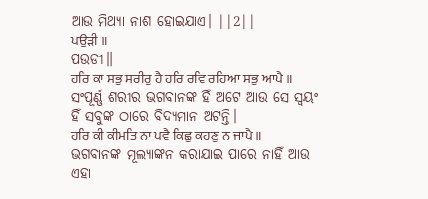ଆଉ ମିଥ୍ୟା ନାଶ ହୋଇଯାଏ। ||2||
ਪਉੜੀ ॥
ପଉଡୀ॥
ਹਰਿ ਕਾ ਸਭੁ ਸਰੀਰੁ ਹੈ ਹਰਿ ਰਵਿ ਰਹਿਆ ਸਭੁ ਆਪੈ ॥
ସଂପୂର୍ଣ୍ଣ ଶରୀର ଭଗବାନଙ୍କ ହିଁ ଅଟେ ଆଉ ସେ ସ୍ଵୟଂ ହିଁ ସବୁଙ୍କ ଠାରେ ବିଦ୍ୟମାନ ଅଟନ୍ତି।
ਹਰਿ ਕੀ ਕੀਮਤਿ ਨਾ ਪਵੈ ਕਿਛੁ ਕਹਣੁ ਨ ਜਾਪੈ ॥
ଭଗବାନଙ୍କ ମୂଲ୍ୟାଙ୍କନ କରାଯାଇ ପାରେ ନାହିଁ ଆଉ ଏହା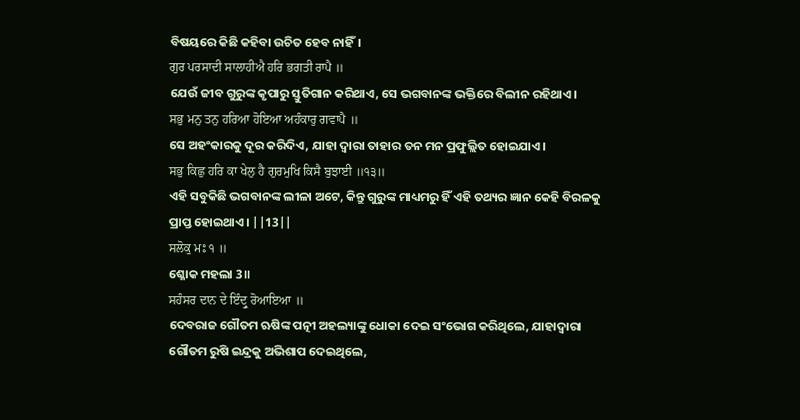ବିଷୟରେ କିଛି କହିବା ଉଚିତ ହେବ ନାହିଁ।
ਗੁਰ ਪਰਸਾਦੀ ਸਾਲਾਹੀਐ ਹਰਿ ਭਗਤੀ ਰਾਪੈ ॥
ଯେଉଁ ଜୀବ ଗୁରୁଙ୍କ କୃପାରୁ ସ୍ତୁତିଗାନ କରିଥାଏ, ସେ ଭଗବାନଙ୍କ ଭକ୍ତିରେ ବିଲୀନ ରହିଥାଏ।
ਸਭੁ ਮਨੁ ਤਨੁ ਹਰਿਆ ਹੋਇਆ ਅਹੰਕਾਰੁ ਗਵਾਪੈ ॥
ସେ ଅହଂକାରକୁ ଦୂର କରିଦିଏ, ଯାହା ଦ୍ଵାରା ତାହାର ତନ ମନ ପ୍ରଫୁଲ୍ଲିତ ହୋଇଯାଏ।
ਸਭੁ ਕਿਛੁ ਹਰਿ ਕਾ ਖੇਲੁ ਹੈ ਗੁਰਮੁਖਿ ਕਿਸੈ ਬੁਝਾਈ ॥੧੩॥
ଏହି ସବୁକିଛି ଭଗବାନଙ୍କ ଲୀଳା ଅଟେ, କିନ୍ତୁ ଗୁରୁଙ୍କ ମାଧ୍ୟମରୁ ହିଁ ଏହି ତଥ୍ୟର ଜ୍ଞାନ କେହି ବିରଳକୁ ପ୍ରାପ୍ତ ହୋଇଥାଏ। ||13||
ਸਲੋਕੁ ਮਃ ੧ ॥
ଶ୍ଳୋକ ମହଲା 3॥
ਸਹੰਸਰ ਦਾਨ ਦੇ ਇੰਦ੍ਰੁ ਰੋਆਇਆ ॥
ଦେବରାଜ ଗୌତମ ଋଷିଙ୍କ ପତ୍ନୀ ଅହଲ୍ୟାଙ୍କୁ ଧୋକା ଦେଇ ସଂଭୋଗ କରିଥିଲେ, ଯାହାଦ୍ୱାରା ଗୌତମ ରୁଷି ଇନ୍ଦ୍ରକୁ ଅଭିଶାପ ଦେଇଥିଲେ,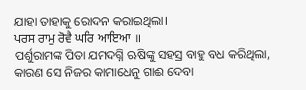ଯାହା ତାହାକୁ ରୋଦନ କରାଇଥିଲା।
ਪਰਸ ਰਾਮੁ ਰੋਵੈ ਘਰਿ ਆਇਆ ॥
ପର୍ଶୁରାମଙ୍କ ପିତା ଯମଦଗ୍ନି ଋଷିଙ୍କୁ ସହସ୍ର ବାହୁ ବଧ କରିଥିଲା, କାରଣ ସେ ନିଜର କାମାଧେନୁ ଗାଈ ଦେବା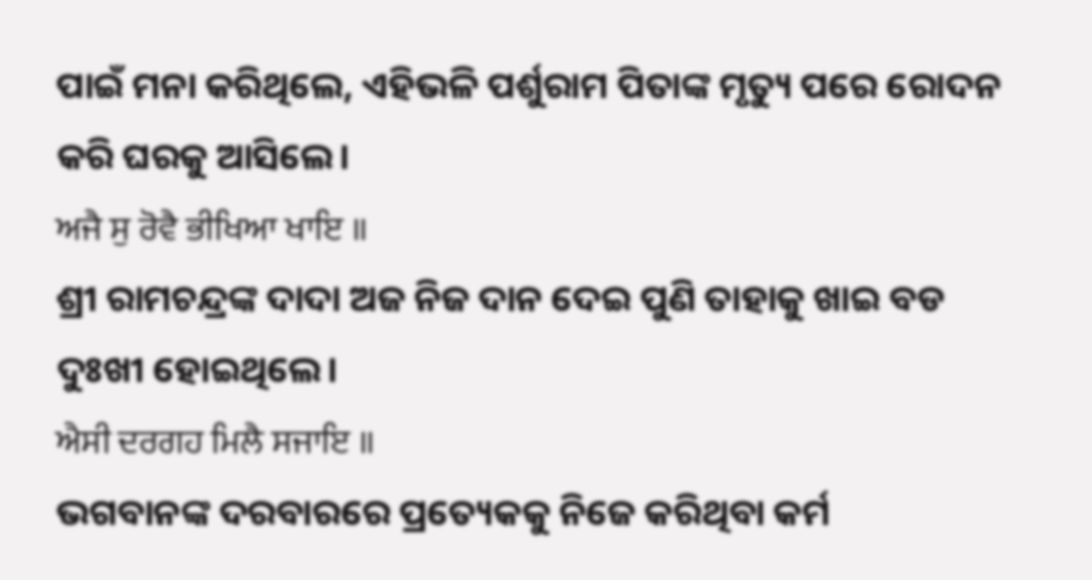ପାଇଁ ମନା କରିଥିଲେ, ଏହିଭଳି ପର୍ଶୁରାମ ପିତାଙ୍କ ମୃତ୍ୟୁ ପରେ ରୋଦନ କରି ଘରକୁ ଆସିଲେ।
ਅਜੈ ਸੁ ਰੋਵੈ ਭੀਖਿਆ ਖਾਇ ॥
ଶ୍ରୀ ରାମଚନ୍ଦ୍ରଙ୍କ ଦାଦା ଅଜ ନିଜ ଦାନ ଦେଇ ପୁଣି ତାହାକୁ ଖାଇ ବଡ ଦୁଃଖୀ ହୋଇଥିଲେ।
ਐਸੀ ਦਰਗਹ ਮਿਲੈ ਸਜਾਇ ॥
ଭଗବାନଙ୍କ ଦରବାରରେ ପ୍ରତ୍ୟେକକୁ ନିଜେ କରିଥିବା କର୍ମ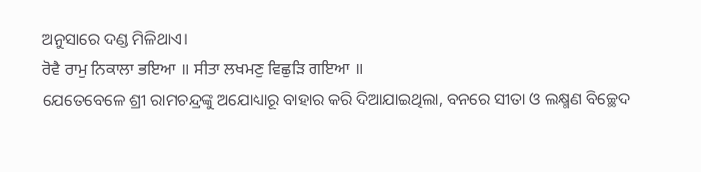ଅନୁସାରେ ଦଣ୍ଡ ମିଳିଥାଏ।
ਰੋਵੈ ਰਾਮੁ ਨਿਕਾਲਾ ਭਇਆ ॥ ਸੀਤਾ ਲਖਮਣੁ ਵਿਛੁੜਿ ਗਇਆ ॥
ଯେତେବେଳେ ଶ୍ରୀ ରାମଚନ୍ଦ୍ରଙ୍କୁ ଅଯୋଧ୍ୟାରୂ ବାହାର କରି ଦିଆଯାଇଥିଲା, ବନରେ ସୀତା ଓ ଲକ୍ଷ୍ମଣ ବିଚ୍ଛେଦ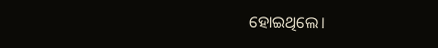ହୋଇଥିଲେ।